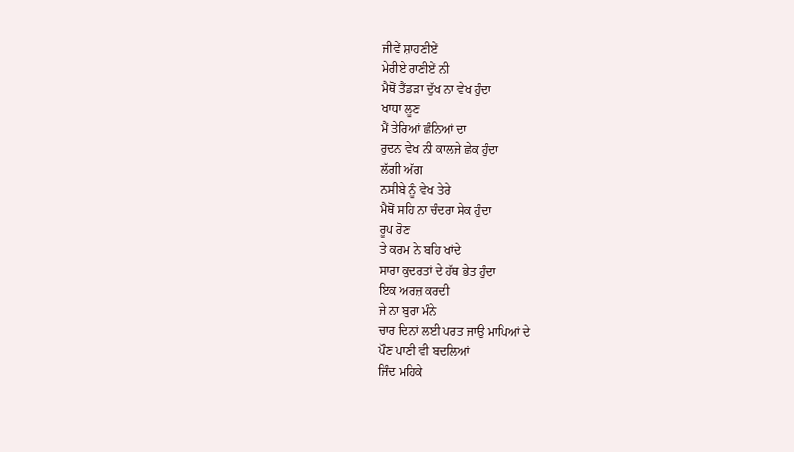ਜੀਵੇਂ ਸ਼ਾਹਣੀਏਂ
ਮੇਰੀਏ ਰਾਣੀਏਂ ਨੀ
ਮੈਥੋਂ ਤੈਂਡੜਾ ਦੁੱਖ ਨਾ ਵੇਖ ਹੁੰਦਾ
ਖਾਧਾ ਲੂਣ
ਮੈਂ ਤੇਰਿਆਂ ਛੰਨਿਆਂ ਦਾ
ਰੁਦਨ ਵੇਖ ਨੀ ਕਾਲਜੇ ਛੇਕ ਹੁੰਦਾ
ਲੱਗੀ ਅੱਗ
ਨਸੀਬੇ ਨੂੰ ਵੇਖ ਤੇਰੇ
ਮੈਥੋਂ ਸਹਿ ਨਾ ਚੰਦਰਾ ਸੇਕ ਹੁੰਦਾ
ਰੂਪ ਰੋਣ
ਤੇ ਕਰਮ ਨੇ ਬਹਿ ਖਾਂਦੇ
ਸਾਰਾ ਕੁਦਰਤਾਂ ਦੇ ਹੱਥ ਭੇਤ ਹੁੰਦਾ
ਇਕ ਅਰਜ਼ ਕਰਦੀ
ਜੇ ਨਾ ਬੁਰਾ ਮੰਨੇ
ਚਾਰ ਦਿਨਾਂ ਲਈ ਪਰਤ ਜਾਉ ਮਾਪਿਆਂ ਦੇ
ਪੌਣ ਪਾਣੀ ਵੀ ਬਦਲਿਆਂ
ਜਿੰਦ ਮਹਿਕੇ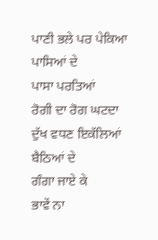ਪਾਣੀ ਭਲੇ ਪਰ ਪੇਕਿਆ ਪਾਸਿਆਂ ਦੇ
ਪਾਸਾ ਪਰਤਿਆਂ
ਰੋਗੀ ਦਾ ਰੋਗ ਘਟਦਾ
ਦੁੱਖ ਵਧਣ ਇਕੱਲਿਆਂ ਬੈਠਿਆਂ ਦੇ
ਗੰਗਾ ਜਾਏ ਕੇ
ਭਾਵੇਂ ਨਾ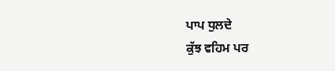ਪਾਪ ਧੁਲਦੇ
ਕੁੱਝ ਵਹਿਮ ਪਰ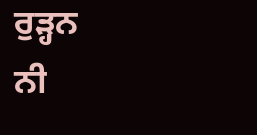ਰੁੜ੍ਹਨ
ਨੀ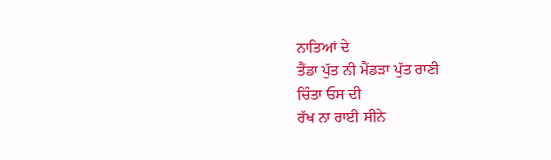ਨਾਤਿਆਂ ਦੇ
ਤੈਂਡਾ ਪੁੱਤ ਨੀ ਮੈਂਡੜਾ ਪੁੱਤ ਰਾਣੀ
ਚਿੰਤਾ ਓਸ ਦੀ
ਰੱਖ ਨਾ ਰਾਈ ਸੀਨੇ